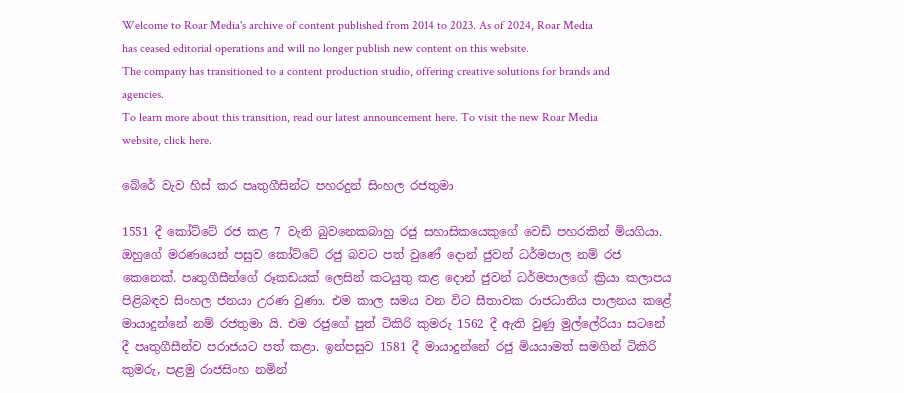Welcome to Roar Media's archive of content published from 2014 to 2023. As of 2024, Roar Media has ceased editorial operations and will no longer publish new content on this website.
The company has transitioned to a content production studio, offering creative solutions for brands and agencies.
To learn more about this transition, read our latest announcement here. To visit the new Roar Media website, click here.

බේරේ වැව හිස් කර පෘතුගීසින්ට පහරදුන් සිංහල රජතුමා

1551 දී කෝට්ටේ රජ කළ 7 වැනි බුවනෙකබාහු රජු සහාසිකයෙකුගේ වෙඩි පහරකින් මියගියා. ඔහුගේ මරණයෙන් පසුව කෝට්ටේ රජු බවට පත් වුණේ දොන් ජුවන් ධර්මපාල නම් රජ කෙනෙක්. පෘතුගීසීන්ගේ රූකඩයක් ලෙසින් කටයුතු කළ දොන් ජුවන් ධර්මපාලගේ ක්‍රියා කලාපය පිළිබඳව සිංහල ජනයා උරණ වුණා. එම කාල සමය වන විට සීතාවක රාජධානිය පාලනය කළේ මායාදුන්නේ නම් රජතුමා යි. එම රජුගේ පුත් ටිකිරි කුමරු 1562 දී ඇති වුණු මුල්ලේරියා සටනේ දී පෘතුගීසීන්ව පරාජයට පත් කළා. ඉන්පසුව 1581 දී මායාදුන්නේ රජු මියයාමත් සමගින් ටිකිරි කුමරු, පළමු රාජසිංහ නමින්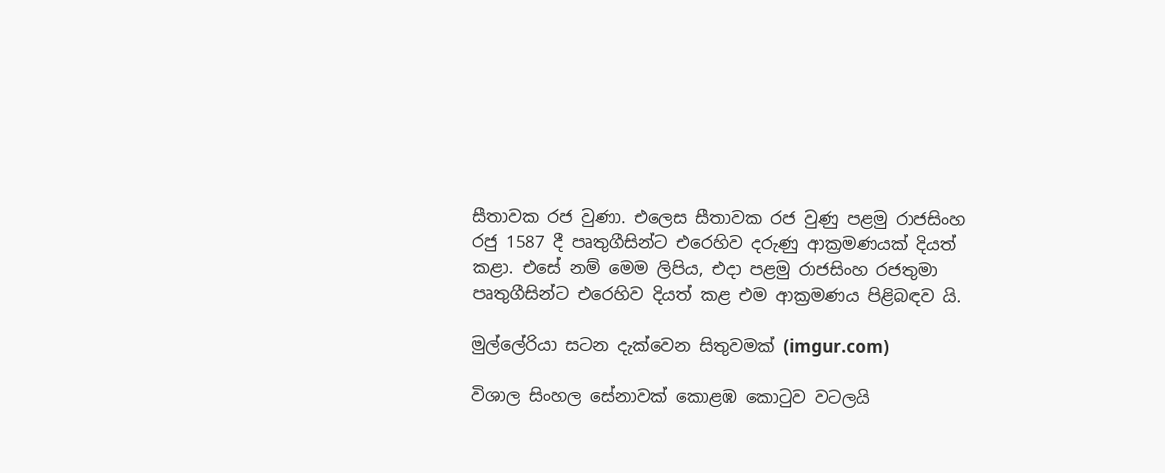සීතාවක රජ වුණා. එලෙස සීතාවක රජ වුණු පළමු රාජසිංහ රජු 1587 දී පෘතුගීසින්ට එරෙහිව දරුණු ආක්‍රමණයක් දියත් කළා. එසේ නම් මෙම ලිපිය, එදා පළමු රාජසිංහ රජතුමා පෘතුගීසින්ට එරෙහිව දියත් කළ එම ආක්‍රමණය පිළිබඳව යි.

මුල්ලේරියා සටන දැක්වෙන සිතුවමක් (imgur.com)

විශාල සිංහල සේනාවක් කොළඹ කොටුව වටලයි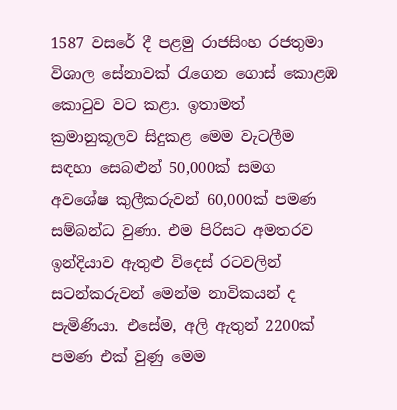1587 වසරේ දී පළමු රාජසිංහ රජතුමා විශාල සේනාවක් රැගෙන ගොස් කොළඹ කොටුව වට කළා. ඉතාමත් ක්‍රමානුකූලව සිදුකළ මෙම වැටලීම සඳහා සෙබළුන් 50,000ක් සමග අවශේෂ කුලීකරුවන් 60,000ක් පමණ සම්බන්ධ වුණා. එම පිරිසට අමතරව ඉන්දියාව ඇතුළු විදෙස් රටවලින් සටන්කරුවන් මෙන්ම නාවිකයන් ද පැමිණියා. එසේම, අලි ඇතුන් 2200ක් පමණ එක් වුණු මෙම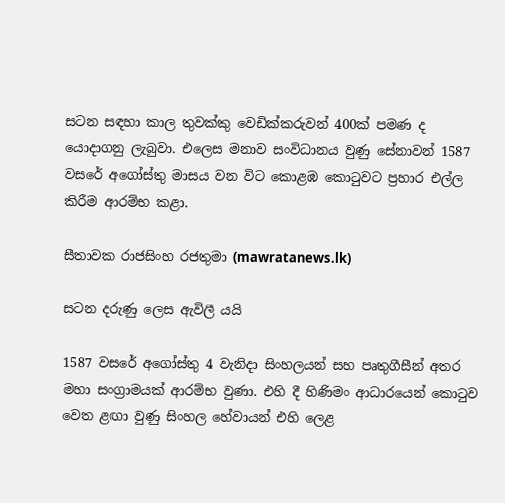සටන සඳහා කාල තුවක්කු වෙඩික්කරුවන් 400ක් පමණ ද යොදාගනු ලැබුවා. එලෙස මනාව සංවිධානය වුණු සේනාවන් 1587 වසරේ අගෝස්තු මාසය වන විට කොළඹ කොටුවට ප්‍රහාර එල්ල කිරීම ආරම්භ කළා.

සීතාවක රාජසිංහ රජතුමා (mawratanews.lk)

සටන දරුණු ලෙස ඇවිලී යයි

1587 වසරේ අගෝස්තු 4 වැනිදා සිංහලයන් සහ පෘතුගීසීන් අතර මහා සංග්‍රාමයක් ආරම්භ වුණා. එහි දී හිණිමං ආධාරයෙන් කොටුව වෙත ළඟා වුණු සිංහල හේවායන් එහි ලෙළ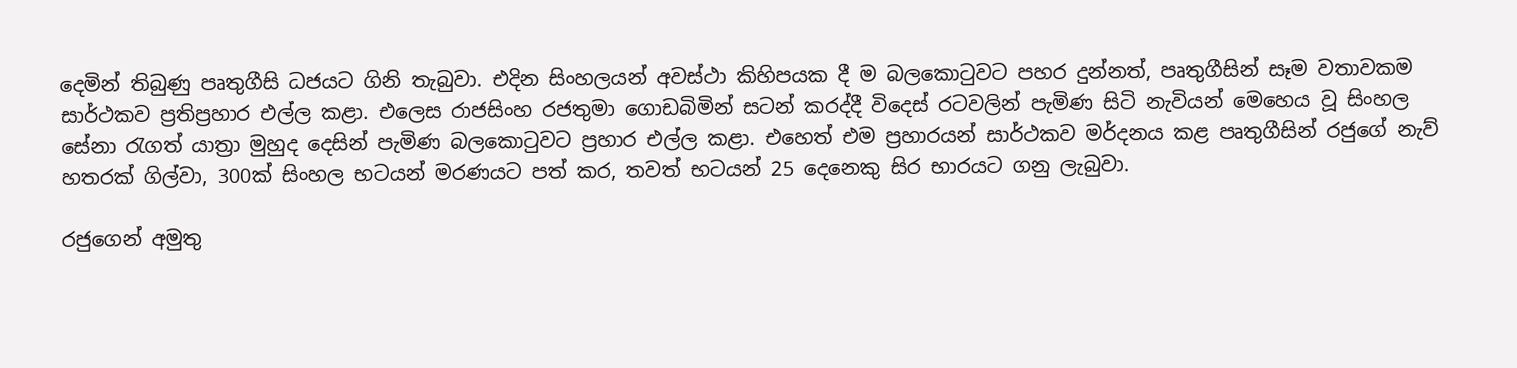දෙමින් තිබුණු පෘතුගීසි ධජයට ගිනි තැබුවා. එදින සිංහලයන් අවස්ථා කිහිපයක දී ම බලකොටුවට පහර දුන්නත්, පෘතුගීසින් සෑම වතාවකම සාර්ථකව ප්‍රතිප්‍රහාර එල්ල කළා. එලෙස රාජසිංහ රජතුමා ගොඩබිමින් සටන් කරද්දී විදෙස් රටවලින් පැමිණ සිටි නැවියන් මෙහෙය වූ සිංහල සේනා රැගත් යාත්‍රා මුහුද දෙසින් පැමිණ බලකොටුවට ප්‍රහාර එල්ල කළා. එහෙත් එම ප්‍රහාරයන් සාර්ථකව මර්දනය කළ පෘතුගීසින් රජුගේ නැව් හතරක් ගිල්වා, 300ක් සිංහල භටයන් මරණයට පත් කර, තවත් භටයන් 25 දෙනෙකු සිර භාරයට ගනු ලැබුවා.

රජුගෙන් අමුතු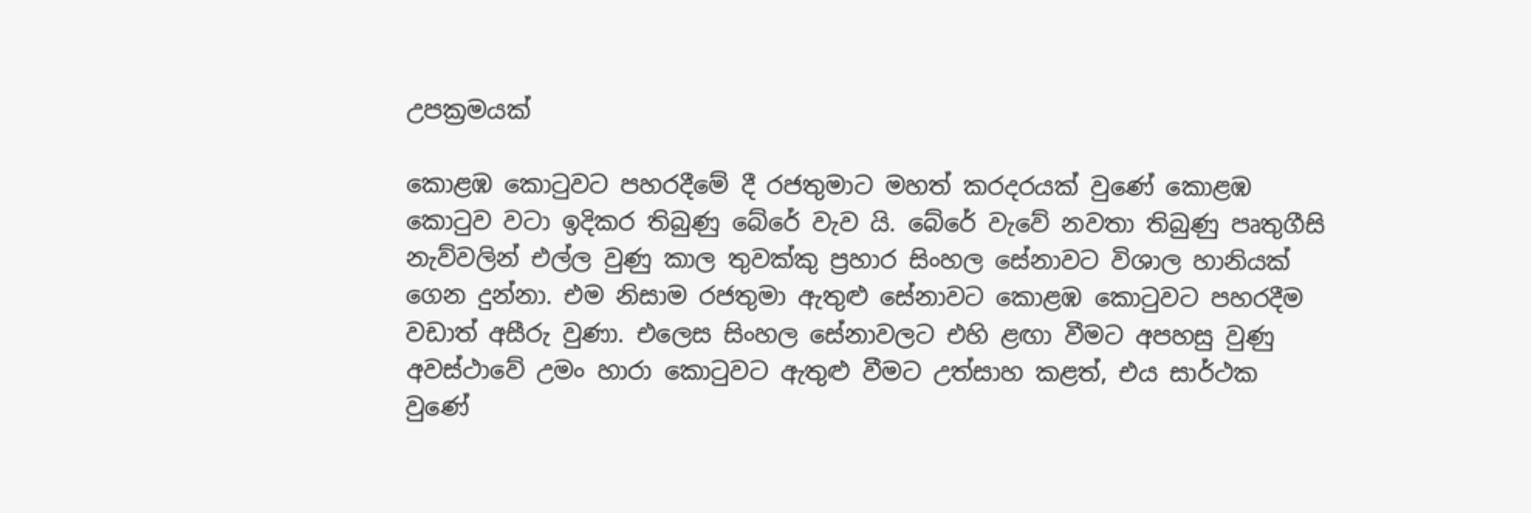උපක්‍රමයක්

කොළඹ කොටුවට පහරදීමේ දී රජතුමාට මහත් කරදරයක් වුණේ කොළඹ කොටුව වටා ඉදිකර තිබුණු බේරේ වැව යි. බේරේ වැවේ නවතා තිබුණු පෘතුගීසි නැව්වලින් එල්ල වුණු කාල තුවක්කු ප්‍රහාර සිංහල සේනාවට විශාල හානියක් ගෙන දුන්නා. එම නිසාම රජතුමා ඇතුළු සේනාවට කොළඹ කොටුවට පහරදීම වඩාත් අසීරු වුණා. එලෙස සිංහල සේනාවලට එහි ළඟා වීමට අපහසු වුණු අවස්ථාවේ උමං හාරා කොටුවට ඇතුළු වීමට උත්සාහ කළත්, එය සාර්ථක වුණේ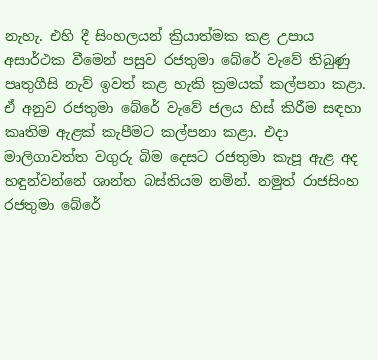නැහැ. එහි දී සිංහලයන් ක්‍රියාත්මක කළ උපාය අසාර්ථක වීමෙන් පසුව රජතුමා බේරේ වැවේ තිබුණු පෘතුගීසි නැව් ඉවත් කළ හැකි ක්‍රමයක් කල්පනා කළා. ඒ අනුව රජතුමා බේරේ වැවේ ජලය හිස් කිරීම සඳහා කෘතිම ඇළක් කැපීමට කල්පනා කළා. එදා මාලිගාවත්ත වගුරු බිම දෙසට රජතුමා කැපූ ඇළ අද හඳුන්වන්නේ ශාන්ත බස්තියම නමින්. නමුත් රාජසිංහ රජතුමා බේරේ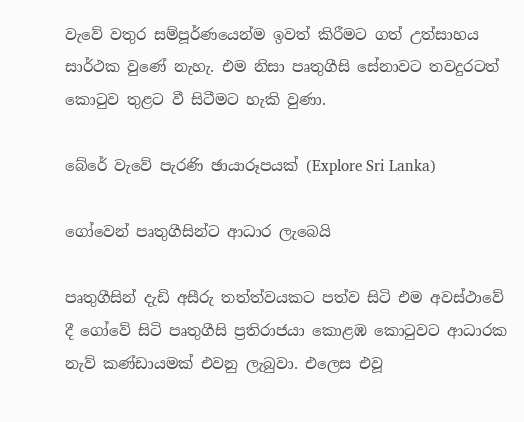වැවේ වතුර සම්පූර්ණයෙන්ම ඉවත් කිරීමට ගත් උත්සාහය සාර්ථක වුණේ නැහැ. එම නිසා පෘතුගීසි සේනාවට තවදුරටත් කොටුව තුළට වී සිටීමට හැකි වුණා.

බේරේ වැවේ පැරණි ඡායාරූපයක් (Explore Sri Lanka)

ගෝවෙන් පෘතුගීසින්ට ආධාර ලැබෙයි

පෘතුගීසින් දැඩි අසීරු තත්ත්වයකට පත්ව සිටි එම අවස්ථාවේ දී ගෝවේ සිටි පෘතුගීසි ප්‍රතිරාජයා කොළඹ කොටුවට ආධාරක නැව් කණ්ඩායමක් එවනු ලැබුවා. එලෙස එවූ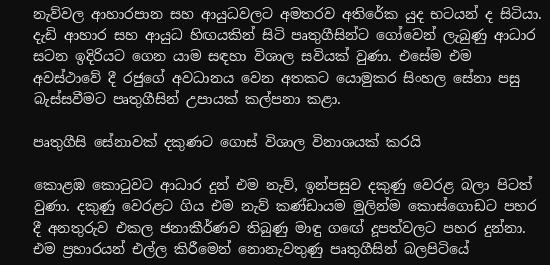නැව්වල ආහාරපාන සහ ආයුධවලට අමතරව අතිරේක යුද භටයන් ද සිටියා. දැඩි ආහාර සහ ආයුධ හිඟයකින් සිටි පෘතුගීසින්ට ගෝවෙන් ලැබුණු ආධාර සටන ඉදිරියට ගෙන යාම සඳහා විශාල සවියක් වුණා. එසේම එම අවස්ථාවේ දී රජුගේ අවධානය වෙන අතකට යොමුකර සිංහල සේනා පසු බැස්සවීමට පෘතුගීසින් උපායක් කල්පනා කළා.

පෘතුගීසි සේනාවක් දකුණට ගොස් විශාල විනාශයක් කරයි

කොළඹ කොටුවට ආධාර දුන් එම නැව්, ඉන්පසුව දකුණු වෙරළ බලා පිටත් වුණා. දකුණු වෙරළට ගිය එම නැව් කණ්ඩායම මුලින්ම කොස්ගොඩට පහර දී අනතුරුව එකල ජනාකීර්ණව තිබුණු මාඳු ගඟේ දූපත්වලට පහර දුන්නා. එම ප්‍රහාරයන් එල්ල කිරීමෙන් නොනැවතුණු පෘතුගීසින් බලපිටියේ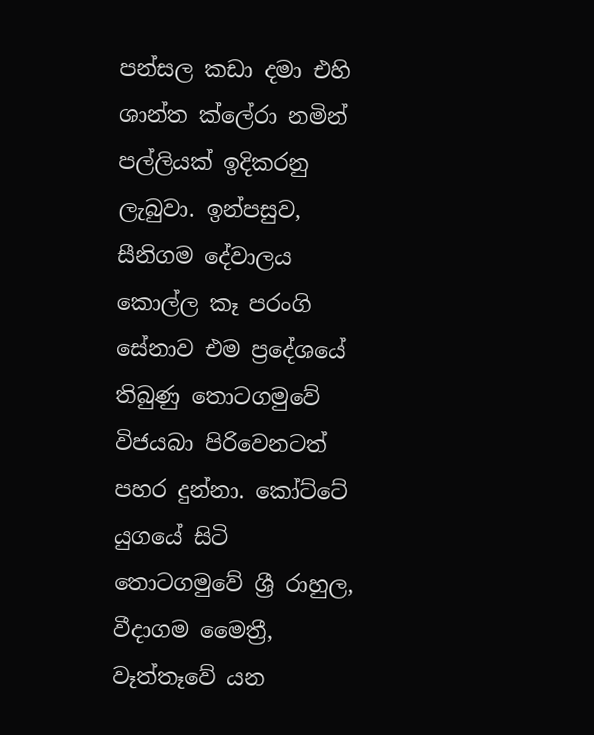පන්සල කඩා දමා එහි ශාන්ත ක්ලේරා නමින් පල්ලියක් ඉදිකරනු ලැබුවා. ඉන්පසුව, සීනිගම දේවාලය කොල්ල කෑ පරංගි සේනාව එම ප්‍රදේශයේ තිබුණු තොටගමුවේ විජයබා පිරිවෙනටත් පහර දුන්නා. කෝට්ටේ යුගයේ සිටි තොටගමුවේ ශ්‍රී රාහුල, වීදාගම මෛත්‍රී, වෑත්තෑවේ යන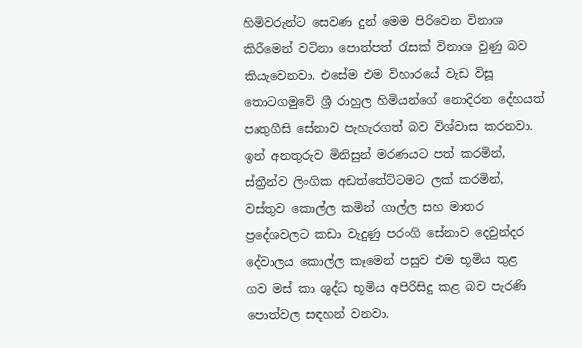හිමිවරුන්ට සෙවණ දුන් මෙම පිරිවෙන විනාශ කිරීමෙන් වටිනා පොත්පත් රැසක් විනාශ වුණු බව කියැවෙනවා. එසේම එම විහාරයේ වැඩ විසූ තොටගමුවේ ශ්‍රී රාහුල හිමියන්ගේ නොදිරන දේහයත් පෘතුගීසි සේනාව පැහැරගත් බව විශ්වාස කරනවා. ඉන් අනතුරුව මිනිසුන් මරණයට පත් කරමින්, ස්ත්‍රීන්ව ලිංගික අඩත්තේට්ටමට ලක් කරමින්, වස්තුව කොල්ල කමින් ගාල්ල සහ මාතර ප්‍රදේශවලට කඩා වැදුණු පරංගි සේනාව දෙවුන්දර දේවාලය කොල්ල කෑමෙන් පසුව එම භූමිය තුළ  ගව මස් කා ශුද්ධ භූමිය අපිරිසිදු කළ බව පැරණි පොත්වල සඳහන් වනවා.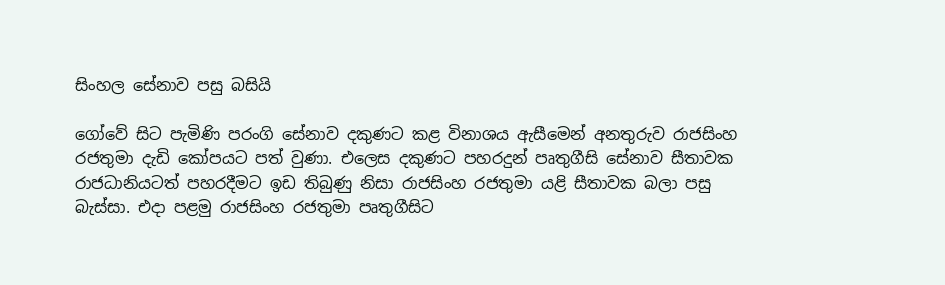සිංහල සේනාව පසු බසියි

ගෝවේ සිට පැමිණි පරංගි සේනාව දකුණට කළ විනාශය ඇසීමෙන් අනතුරුව රාජසිංහ රජතුමා දැඩි කෝපයට පත් වුණා. එලෙස දකුණට පහරදුන් පෘතුගීසි සේනාව සීතාවක රාජධානියටත් පහරදීමට ඉඩ තිබුණු නිසා රාජසිංහ රජතුමා යළි සීතාවක බලා පසු බැස්සා. එදා පළමු රාජසිංහ රජතුමා පෘතුගීසිට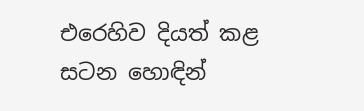එරෙහිව දියත් කළ සටන හොඳින්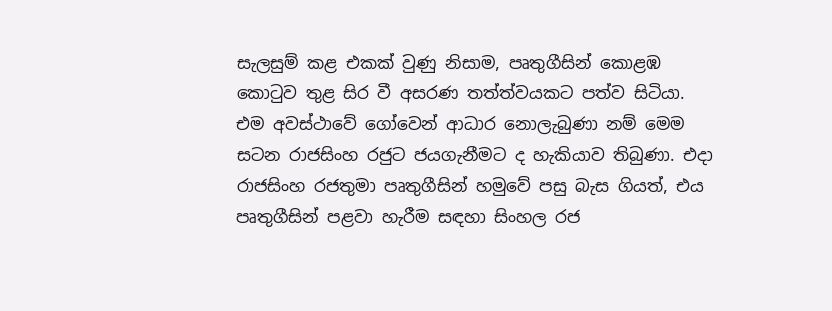සැලසුම් කළ එකක් වුණු නිසාම, පෘතුගීසින් කොළඹ කොටුව තුළ සිර වී අසරණ තත්ත්වයකට පත්ව සිටියා. එම අවස්ථාවේ ගෝවෙන් ආධාර නොලැබුණා නම් මෙම සටන රාජසිංහ රජුට ජයගැනීමට ද හැකියාව තිබුණා. එදා රාජසිංහ රජතුමා පෘතුගීසින් හමුවේ පසු බැස ගියත්, එය පෘතුගීසින් පළවා හැරීම සඳහා සිංහල රජ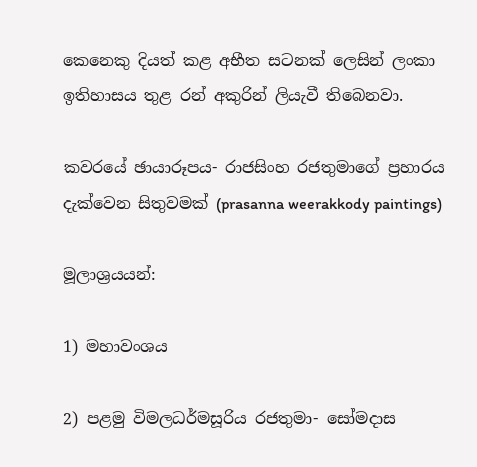කෙනෙකු දියත් කළ අභීත සටනක් ලෙසින් ලංකා ඉතිහාසය තුළ රන් අකුරින් ලියැවී තිබෙනවා.

කවරයේ ඡායාරූපය- රාජසිංහ රජතුමාගේ ප්‍රහාරය දැක්වෙන සිතුවමක් (prasanna weerakkody paintings)

මූලාශ්‍රයයන්:

1) මහාවංශය

2) පළමු විමලධර්මසූරිය රජතුමා- සෝමදාස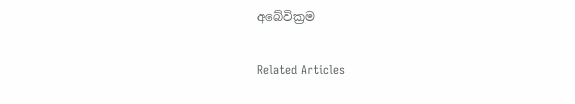අබේවික්‍රම

Related Articles